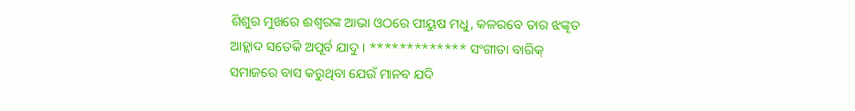ଶିଶୁର ମୁଖରେ ଈଶ୍ବରଙ୍କ ଆଭା ଓଠରେ ପୀୟୁଷ ମଧୁ, କଳରବେ ତାର ଝଙ୍କୄତ ଆହ୍ଲାଦ ସତେକି ଅପୂର୍ବ ଯାଦୁ । ************* ସଂଗୀତା ବାରିକ୍
ସମାଜରେ ବାସ କରୁଥିବା ଯେଉଁ ମାନବ ଯଦି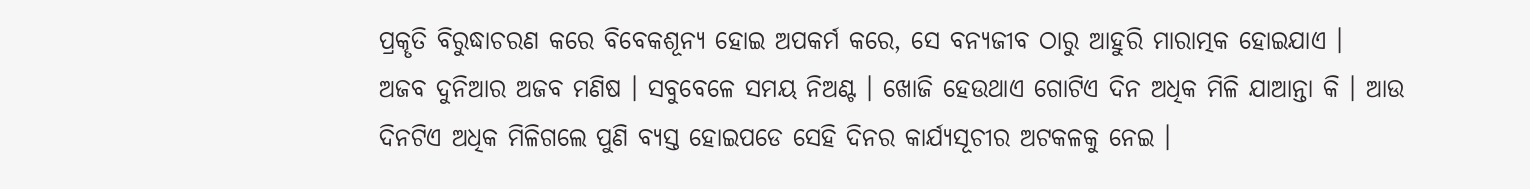ପ୍ରକୄତି ବିରୁଦ୍ଧାଚରଣ କରେ ବିବେକଶୂନ୍ୟ ହୋଇ ଅପକର୍ମ କରେ, ସେ ବନ୍ୟଜୀବ ଠାରୁ ଆହୁରି ମାରାତ୍ମକ ହୋଇଯାଏ ।
ଅଜବ ଦୁନିଆର ଅଜବ ମଣିଷ । ସବୁବେଳେ ସମୟ ନିଅଣ୍ଟ । ଖୋଜି ହେଉଥାଏ ଗୋଟିଏ ଦିନ ଅଧିକ ମିଳି ଯାଆନ୍ତା କି । ଆଉ ଦିନଟିଏ ଅଧିକ ମିଳିଗଲେ ପୁଣି ବ୍ୟସ୍ତ ହୋଇପଡେ ସେହି ଦିନର କାର୍ଯ୍ୟସୂଚୀର ଅଟକଳକୁ ନେଇ ।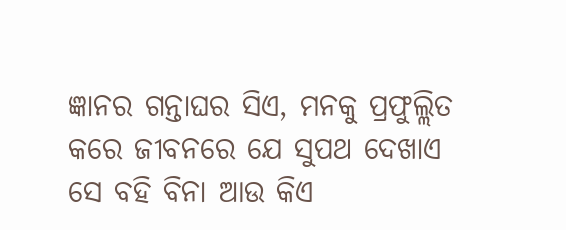ଜ୍ଞାନର ଗନ୍ତାଘର ସିଏ, ମନକୁ ପ୍ରଫୁଲ୍ଲିତ କରେ ଜୀବନରେ ଯେ ସୁପଥ ଦେଖାଏ ସେ ବହି ବିନା ଆଉ କିଏ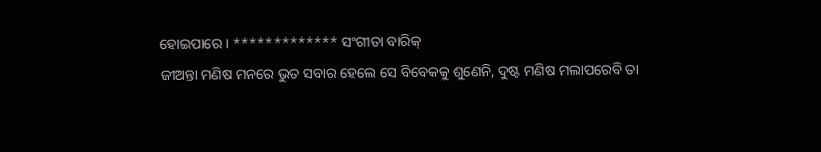ହୋଇପାରେ । ************* ସଂଗୀତା ବାରିକ୍
ଜୀଅନ୍ତା ମଣିଷ ମନରେ ଭୁତ ସବାର ହେଲେ ସେ ବିବେକକୁ ଶୁଣେନି, ଦୁଷ୍ଟ ମଣିଷ ମଲାପରେବି ତା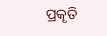ପ୍ରକୄତି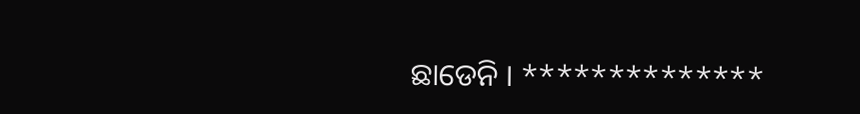ଛାଡେନି । **************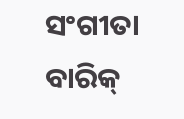ସଂଗୀତା ବାରିକ୍